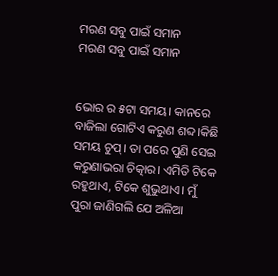ମରଣ ସବୁ ପାଇଁ ସମାନ
ମରଣ ସବୁ ପାଇଁ ସମାନ


ଭୋର ର ୫ଟା ସମୟ। କାନରେ ବାଜିଲା ଗୋଟିଏ କରୁଣ ଶବ୍ଦ।କିଛି ସମୟ ଚୁପ୍। ତା ପରେ ପୁଣି ସେଇ କରୁଣାଭରା ଚିତ୍କାର। ଏମିତି ଟିକେ ରହୁଥାଏ, ଟିକେ ଶୁଭୁଥାଏ। ମୁଁ ପୁରା ଜାଣିଗଲି ଯେ ଅଳିଆ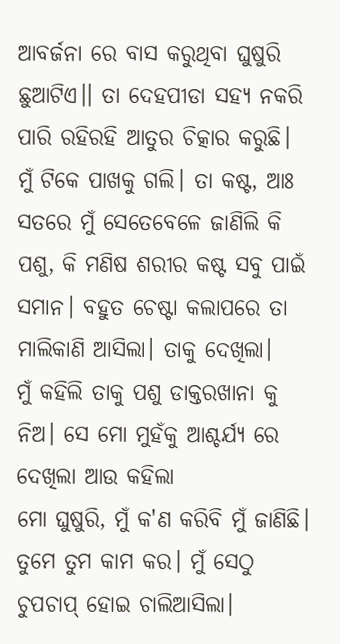ଆବର୍ଜନା ରେ ବାସ କରୁଥିବା ଘୁଷୁରି ଛୁଆଟିଏ।। ତା ଦେହପୀଡା ସହ୍ଯ ନକରି ପାରି ରହିରହି ଆତୁର ଚିତ୍କାର କରୁଛି।
ମୁଁ ଟିକେ ପାଖକୁ ଗଲି। ତା କଷ୍ଟ, ଆଃ ସତରେ ମୁଁ ସେତେବେଳେ ଜାଣିଲି କି ପଶୁ, କି ମଣିଷ ଶରୀର କଷ୍ଟ ସବୁ ପାଇଁ ସମାନ। ବହୁତ ଚେଷ୍ଟା କଲାପରେ ତା ମାଲିକାଣି ଆସିଲା। ତାକୁ ଦେଖିଲା।
ମୁଁ କହିଲି ତାକୁ ପଶୁ ଡାକ୍ତରଖାନା କୁ ନିଅ। ସେ ମୋ ମୁହଁକୁ ଆଶ୍ଚର୍ଯ୍ୟ ରେ ଦେଖିଲା ଆଉ କହିଲା
ମୋ ଘୁଷୁରି, ମୁଁ କ'ଣ କରିବି ମୁଁ ଜାଣିଛି। ତୁମେ ତୁମ କାମ କର। ମୁଁ ସେଠୁ ଚୁପଚାପ୍ ହୋଇ ଚାଲିଆସିଲା।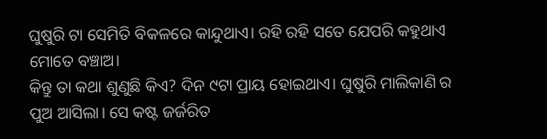ଘୁଷୁରି ଟା ସେମିତି ବିକଳରେ କାନ୍ଦୁଥାଏ। ରହି ରହି ସତେ ଯେପରି କହୁଥାଏ ମୋତେ ବଞ୍ଚାଅ।
କିନ୍ତୁ ତା କଥା ଶୁଣୁଛି କିଏ? ଦିନ ୯ଟା ପ୍ରାୟ ହୋଇଥାଏ। ଘୁଷୁରି ମାଲିକାଣି ର ପୁଅ ଆସିଲା। ସେ କଷ୍ଟ ଜର୍ଜରିତ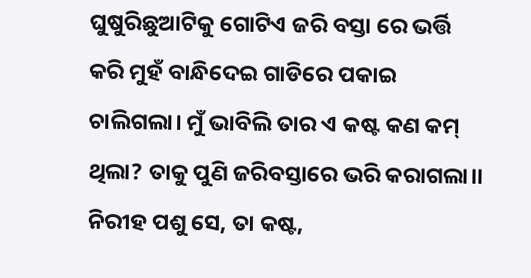ଘୁଷୁରିଛୁଆଟିକୁ ଗୋଟିଏ ଜରି ବସ୍ତା ରେ ଭର୍ତ୍ତି କରି ମୁହଁ ବାନ୍ଧିଦେଇ ଗାଡିରେ ପକାଇ ଚାଲିଗଲା। ମୁଁ ଭାବିଲି ତାର ଏ କଷ୍ଟ କଣ କମ୍ ଥିଲା? ତାକୁ ପୁଣି ଜରିବସ୍ତାରେ ଭରି କରାଗଲା।। ନିରୀହ ପଶୁ ସେ, ତା କଷ୍ଟ,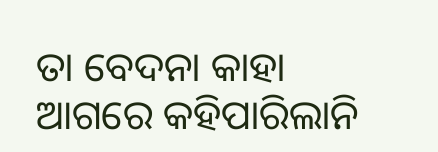ତା ବେଦନା କାହା ଆଗରେ କହିପାରିଲାନି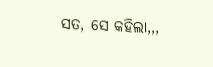ସତ, ସେ କହିଲା,,,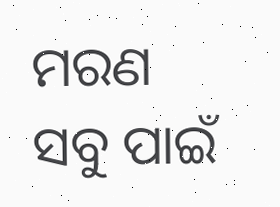ମରଣ ସବୁ ପାଇଁ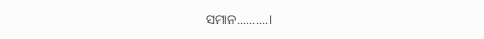ସମାନ..........।